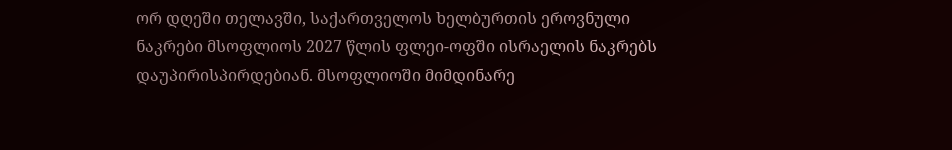ორ დღეში თელავში, საქართველოს ხელბურთის ეროვნული ნაკრები მსოფლიოს 2027 წლის ფლეი-ოფში ისრაელის ნაკრებს დაუპირისპირდებიან. მსოფლიოში მიმდინარე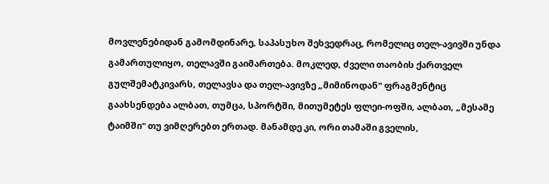მოვლენებიდან გამომდინარე, საპასუხო შეხვედრაც, რომელიც თელ-ავივში უნდა გამართულიყო, თელავში გაიმართება. მოკლედ, ძველი თაობის ქართველ გულშემატკივარს, თელავსა და თელ-ავივზე „მიმინოდან" ფრაგმენტიც გაახსენდება ალბათ, თუმცა, სპორტში, მითუმეტეს ფლეი-ოფში, ალბათ, „მესამე ტაიმში" თუ ვიმღერებთ ერთად. მანამდე კი, ორი თამაში გველის,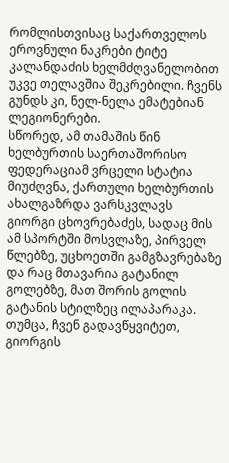რომლისთვისაც საქართველოს ეროვნული ნაკრები ტიტე კალანდაძის ხელმძღვანელობით უკვე თელავშია შეკრებილი. ჩვენს გუნდს კი, ნელ-ნელა ემატებიან ლეგიონერები.
სწორედ, ამ თამაშის წინ ხელბურთის საერთაშორისო ფედერაციამ ვრცელი სტატია მიუძღვნა, ქართული ხელბურთის ახალგაზრდა ვარსკვლავს გიორგი ცხოვრებაძეს, სადაც მის ამ სპორტში მოსვლაზე, პირველ წლებზე, უცხოეთში გამგზავრებაზე და რაც მთავარია გატანილ გოლებზე, მათ შორის გოლის გატანის სტილზეც ილაპარაკა. თუმცა, ჩვენ გადავწყვიტეთ, გიორგის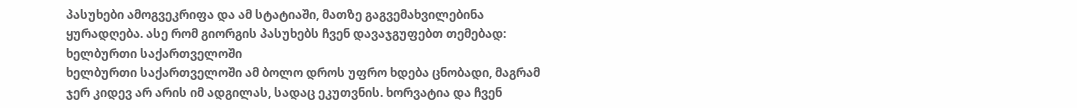პასუხები ამოგვეკრიფა და ამ სტატიაში, მათზე გაგვემახვილებინა ყურადღება. ასე რომ გიორგის პასუხებს ჩვენ დავაჯგუფებთ თემებად:
ხელბურთი საქართველოში
ხელბურთი საქართველოში ამ ბოლო დროს უფრო ხდება ცნობადი, მაგრამ ჯერ კიდევ არ არის იმ ადგილას, სადაც ეკუთვნის. ხორვატია და ჩვენ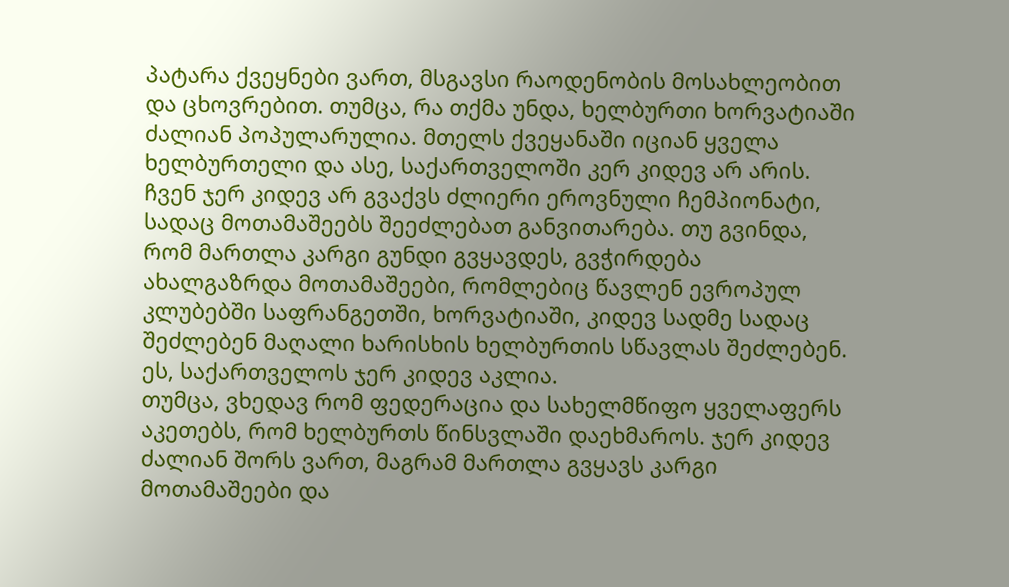პატარა ქვეყნები ვართ, მსგავსი რაოდენობის მოსახლეობით და ცხოვრებით. თუმცა, რა თქმა უნდა, ხელბურთი ხორვატიაში ძალიან პოპულარულია. მთელს ქვეყანაში იციან ყველა ხელბურთელი და ასე, საქართველოში კერ კიდევ არ არის. ჩვენ ჯერ კიდევ არ გვაქვს ძლიერი ეროვნული ჩემპიონატი, სადაც მოთამაშეებს შეეძლებათ განვითარება. თუ გვინდა, რომ მართლა კარგი გუნდი გვყავდეს, გვჭირდება ახალგაზრდა მოთამაშეები, რომლებიც წავლენ ევროპულ კლუბებში საფრანგეთში, ხორვატიაში, კიდევ სადმე სადაც შეძლებენ მაღალი ხარისხის ხელბურთის სწავლას შეძლებენ. ეს, საქართველოს ჯერ კიდევ აკლია.
თუმცა, ვხედავ რომ ფედერაცია და სახელმწიფო ყველაფერს აკეთებს, რომ ხელბურთს წინსვლაში დაეხმაროს. ჯერ კიდევ ძალიან შორს ვართ, მაგრამ მართლა გვყავს კარგი მოთამაშეები და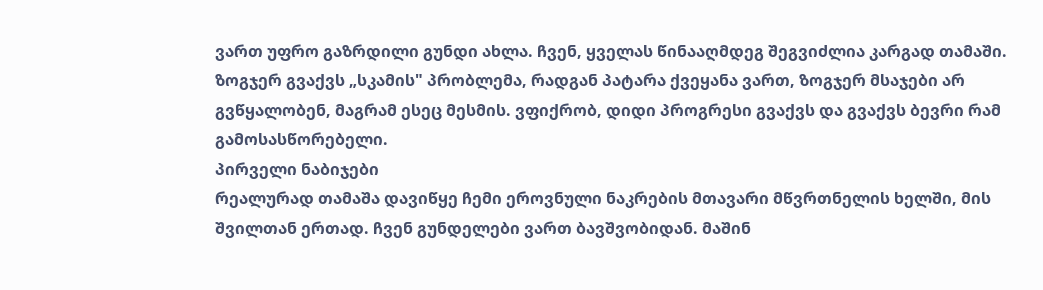ვართ უფრო გაზრდილი გუნდი ახლა. ჩვენ, ყველას წინააღმდეგ შეგვიძლია კარგად თამაში. ზოგჯერ გვაქვს „სკამის" პრობლემა, რადგან პატარა ქვეყანა ვართ, ზოგჯერ მსაჯები არ გვწყალობენ, მაგრამ ესეც მესმის. ვფიქრობ, დიდი პროგრესი გვაქვს და გვაქვს ბევრი რამ გამოსასწორებელი.
პირველი ნაბიჯები
რეალურად თამაშა დავიწყე ჩემი ეროვნული ნაკრების მთავარი მწვრთნელის ხელში, მის შვილთან ერთად. ჩვენ გუნდელები ვართ ბავშვობიდან. მაშინ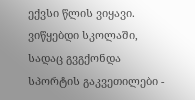ექვსი წლის ვიყავი. ვიწყებდი სკოლაში, სადაც გვგქონდა სპორტის გაკვეთილები -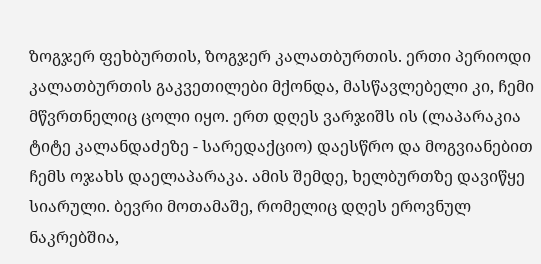ზოგჯერ ფეხბურთის, ზოგჯერ კალათბურთის. ერთი პერიოდი კალათბურთის გაკვეთილები მქონდა, მასწავლებელი კი, ჩემი მწვრთნელიც ცოლი იყო. ერთ დღეს ვარჯიშს ის (ლაპარაკია ტიტე კალანდაძეზე - სარედაქციო) დაესწრო და მოგვიანებით ჩემს ოჯახს დაელაპარაკა. ამის შემდე, ხელბურთზე დავიწყე სიარული. ბევრი მოთამაშე, რომელიც დღეს ეროვნულ ნაკრებშია,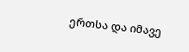ერთსა და იმავე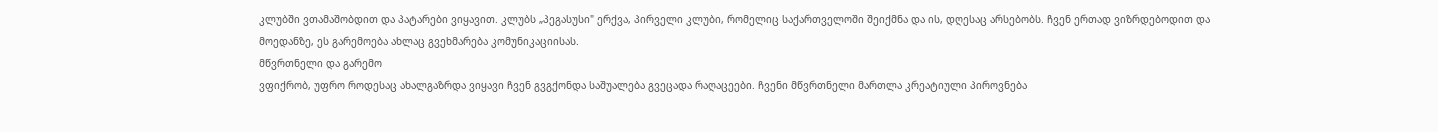კლუბში ვთამაშობდით და პატარები ვიყავით. კლუბს „პეგასუსი" ერქვა, პირველი კლუბი, რომელიც საქართველოში შეიქმნა და ის, დღესაც არსებობს. ჩვენ ერთად ვიზრდებოდით და მოედანზე, ეს გარემოება ახლაც გვეხმარება კომუნიკაციისას.
მწვრთნელი და გარემო
ვფიქრობ, უფრო როდესაც ახალგაზრდა ვიყავი ჩვენ გვგქონდა საშუალება გვეცადა რაღაცეები. ჩვენი მწვრთნელი მართლა კრეატიული პიროვნება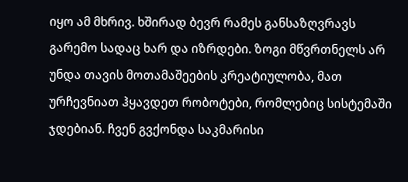იყო ამ მხრივ. ხშირად ბევრ რამეს განსაზღვრავს გარემო სადაც ხარ და იზრდები. ზოგი მწვრთნელს არ უნდა თავის მოთამაშეების კრეატიულობა, მათ ურჩევნიათ ჰყავდეთ რობოტები, რომლებიც სისტემაში ჯდებიან. ჩვენ გვქონდა საკმარისი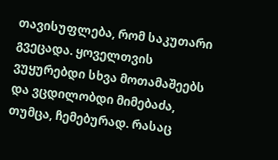თავისუფლება, რომ საკუთარი გვეცადა. ყოველთვის ვუყურებდი სხვა მოთამაშეებს და ვცდილობდი მიმებაძა, თუმცა, ჩემებურად. რასაც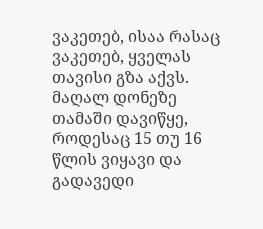ვაკეთებ, ისაა რასაც ვაკეთებ, ყველას თავისი გზა აქვს. მაღალ დონეზე თამაში დავიწყე, როდესაც 15 თუ 16 წლის ვიყავი და გადავედი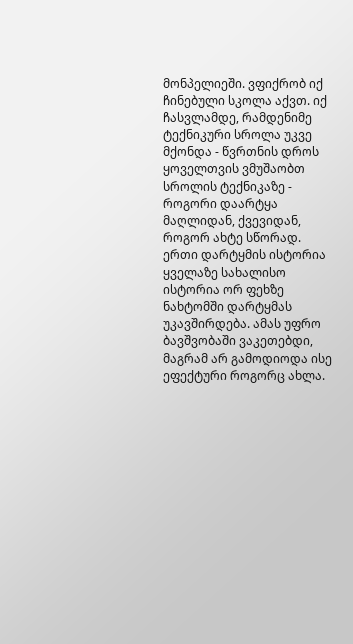მონპელიეში. ვფიქრობ იქ ჩინებული სკოლა აქვთ. იქ ჩასვლამდე, რამდენიმე ტექნიკური სროლა უკვე მქონდა - წვრთნის დროს ყოველთვის ვმუშაობთ სროლის ტექნიკაზე - როგორი დაარტყა მაღლიდან, ქვევიდან, როგორ ახტე სწორად.
ერთი დარტყმის ისტორია
ყველაზე სახალისო ისტორია ორ ფეხზე ნახტომში დარტყმას უკავშირდება. ამას უფრო ბავშვობაში ვაკეთებდი, მაგრამ არ გამოდიოდა ისე ეფექტური როგორც ახლა.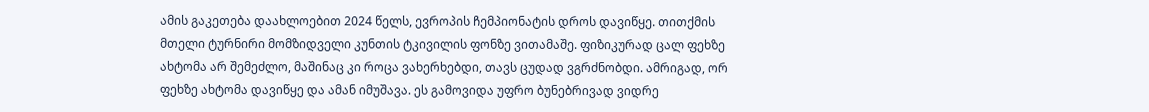ამის გაკეთება დაახლოებით 2024 წელს, ევროპის ჩემპიონატის დროს დავიწყე. თითქმის მთელი ტურნირი მომზიდველი კუნთის ტკივილის ფონზე ვითამაშე. ფიზიკურად ცალ ფეხზე ახტომა არ შემეძლო, მაშინაც კი როცა ვახერხებდი, თავს ცუდად ვგრძნობდი. ამრიგად, ორ ფეხზე ახტომა დავიწყე და ამან იმუშავა. ეს გამოვიდა უფრო ბუნებრივად ვიდრე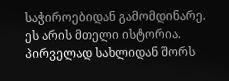საჭიროებიდან გამომდინარე. ეს არის მთელი ისტორია.
პირველად სახლიდან შორს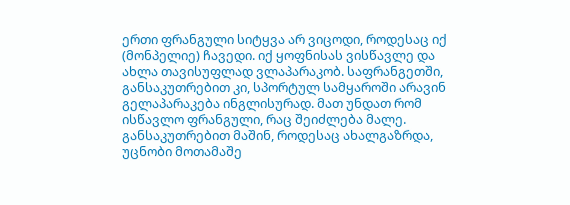ერთი ფრანგული სიტყვა არ ვიცოდი, როდესაც იქ (მონპელიე) ჩავედი. იქ ყოფნისას ვისწავლე და ახლა თავისუფლად ვლაპარაკობ. საფრანგეთში, განსაკუთრებით კი, სპორტულ სამყაროში არავინ გელაპარაკება ინგლისურად. მათ უნდათ რომ ისწავლო ფრანგული, რაც შეიძლება მალე. განსაკუთრებით მაშინ, როდესაც ახალგაზრდა, უცნობი მოთამაშე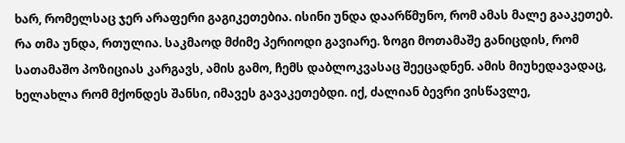ხარ, რომელსაც ჯერ არაფერი გაგიკეთებია. ისინი უნდა დაარწმუნო, რომ ამას მალე გააკეთებ. რა თმა უნდა, რთულია. საკმაოდ მძიმე პერიოდი გავიარე. ზოგი მოთამაშე განიცდის, რომ სათამაშო პოზიციას კარგავს, ამის გამო, ჩემს დაბლოკვასაც შეეცადნენ. ამის მიუხედავადაც, ხელახლა რომ მქონდეს შანსი, იმავეს გავაკეთებდი. იქ, ძალიან ბევრი ვისწავლე,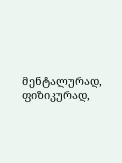მენტალურად, ფიზიკურად,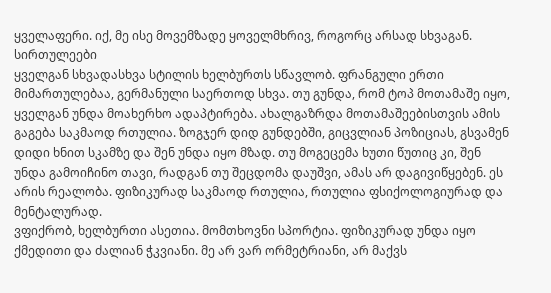ყველაფერი. იქ, მე ისე მოვემზადე ყოველმხრივ, როგორც არსად სხვაგან.
სირთულეები
ყველგან სხვადასხვა სტილის ხელბურთს სწავლობ. ფრანგული ერთი მიმართულებაა, გერმანული საერთოდ სხვა. თუ გუნდა, რომ ტოპ მოთამაშე იყო, ყველგან უნდა მოახერხო ადაპტირება. ახალგაზრდა მოთამაშეებისთვის ამის გაგება საკმაოდ რთულია. ზოგჯერ დიდ გუნდებში, გიცვლიან პოზიციას, გსვამენ დიდი ხნით სკამზე და შენ უნდა იყო მზად. თუ მოგეცემა ხუთი წუთიც კი, შენ უნდა გამოიჩინო თავი, რადგან თუ შეცდომა დაუშვი, ამას არ დაგივიწყებენ. ეს არის რეალობა. ფიზიკურად საკმაოდ რთულია, რთულია ფსიქოლოგიურად და მენტალურად.
ვფიქრობ, ხელბურთი ასეთია. მომთხოვნი სპორტია. ფიზიკურად უნდა იყო ქმედითი და ძალიან ჭკვიანი. მე არ ვარ ორმეტრიანი, არ მაქვს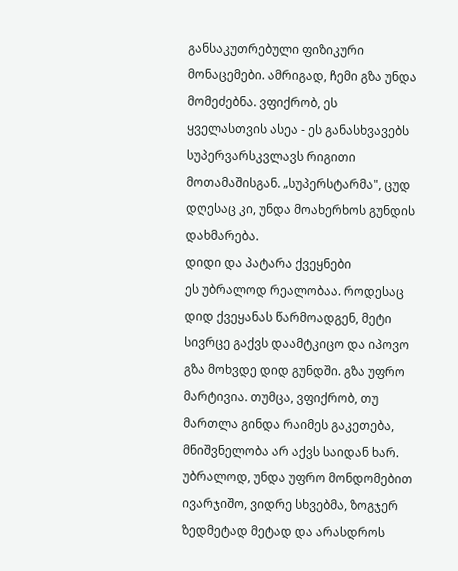განსაკუთრებული ფიზიკური მონაცემები. ამრიგად, ჩემი გზა უნდა მომეძებნა. ვფიქრობ, ეს ყველასთვის ასეა - ეს განასხვავებს სუპერვარსკვლავს რიგითი მოთამაშისგან. „სუპერსტარმა", ცუდ დღესაც კი, უნდა მოახერხოს გუნდის დახმარება.
დიდი და პატარა ქვეყნები
ეს უბრალოდ რეალობაა. როდესაც დიდ ქვეყანას წარმოადგენ, მეტი სივრცე გაქვს დაამტკიცო და იპოვო გზა მოხვდე დიდ გუნდში. გზა უფრო მარტივია. თუმცა, ვფიქრობ, თუ მართლა გინდა რაიმეს გაკეთება, მნიშვნელობა არ აქვს საიდან ხარ. უბრალოდ, უნდა უფრო მონდომებით ივარჯიშო, ვიდრე სხვებმა, ზოგჯერ ზედმეტად მეტად და არასდროს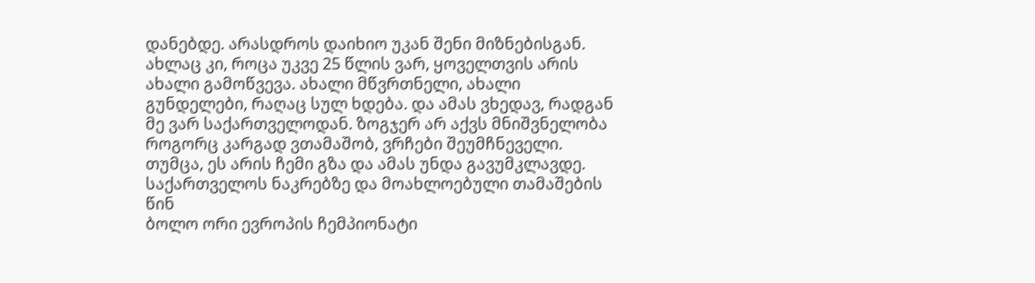დანებდე. არასდროს დაიხიო უკან შენი მიზნებისგან. ახლაც კი, როცა უკვე 25 წლის ვარ, ყოველთვის არის ახალი გამოწვევა. ახალი მწვრთნელი, ახალი გუნდელები, რაღაც სულ ხდება. და ამას ვხედავ, რადგან მე ვარ საქართველოდან. ზოგჯერ არ აქვს მნიშვნელობა როგორც კარგად ვთამაშობ, ვრჩები შეუმჩნეველი. თუმცა, ეს არის ჩემი გზა და ამას უნდა გავუმკლავდე.
საქართველოს ნაკრებზე და მოახლოებული თამაშების წინ
ბოლო ორი ევროპის ჩემპიონატი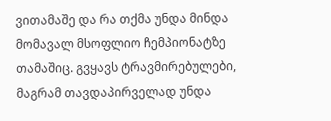ვითამაშე და რა თქმა უნდა მინდა მომავალ მსოფლიო ჩემპიონატზე თამაშიც. გვყავს ტრავმირებულები, მაგრამ თავდაპირველად უნდა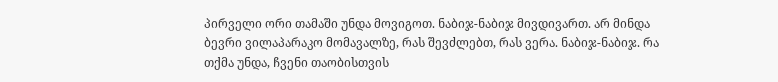პირველი ორი თამაში უნდა მოვიგოთ. ნაბიჯ-ნაბიჯ მივდივართ. არ მინდა ბევრი ვილაპარაკო მომავალზე, რას შევძლებთ, რას ვერა. ნაბიჯ-ნაბიჯ. რა თქმა უნდა, ჩვენი თაობისთვის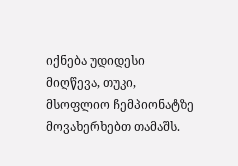იქნება უდიდესი მიღწევა, თუკი, მსოფლიო ჩემპიონატზე მოვახერხებთ თამაშს.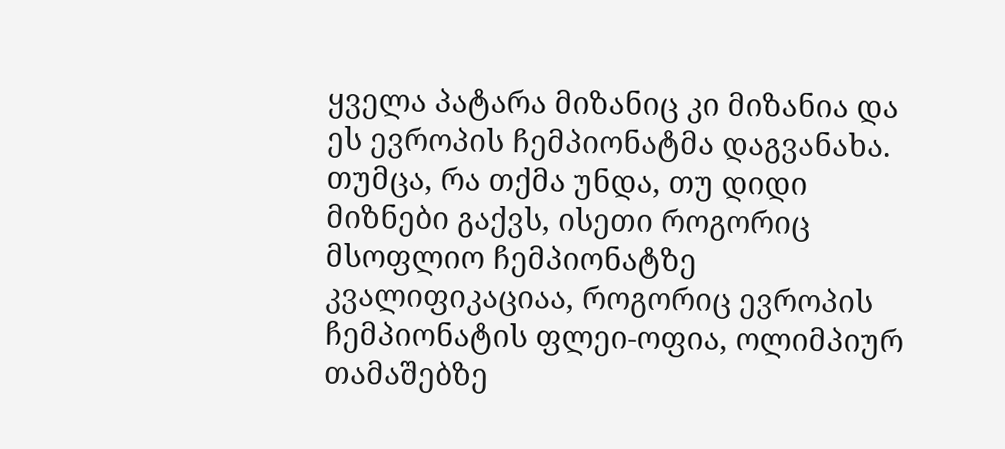ყველა პატარა მიზანიც კი მიზანია და ეს ევროპის ჩემპიონატმა დაგვანახა. თუმცა, რა თქმა უნდა, თუ დიდი მიზნები გაქვს, ისეთი როგორიც მსოფლიო ჩემპიონატზე კვალიფიკაციაა, როგორიც ევროპის ჩემპიონატის ფლეი-ოფია, ოლიმპიურ თამაშებზე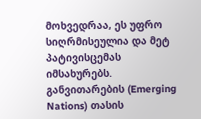მოხვედრაა, ეს უფრო სიღრმისეულია და მეტ პატივისცემას იმსახურებს. განვითარების (Emerging Nations) თასის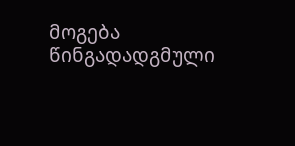მოგება წინგადადგმული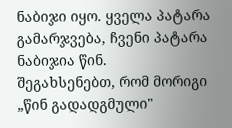ნაბიჯი იყო. ყველა პატარა გამარჯვება, ჩვენი პატარა ნაბიჯია წინ.
შეგახსენებთ, რომ მორიგი „წინ გადადგმული"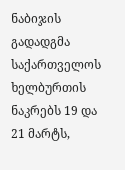ნაბიჯის გადადგმა საქართველოს ხელბურთის ნაკრებს 19 და 21 მარტს,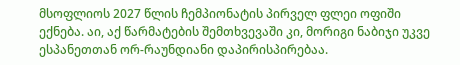მსოფლიოს 2027 წლის ჩემპიონატის პირველ ფლეი ოფიში ექნება. აი, აქ წარმატების შემთხვევაში კი, მორიგი ნაბიჯი უკვე ესპანეთთან ორ-რაუნდიანი დაპირისპირებაა.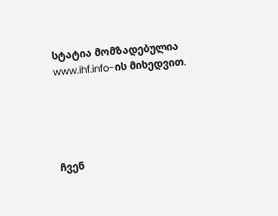სტატია მომზადებულია www.ihf.info-ის მიხედვით.





ჩვენ